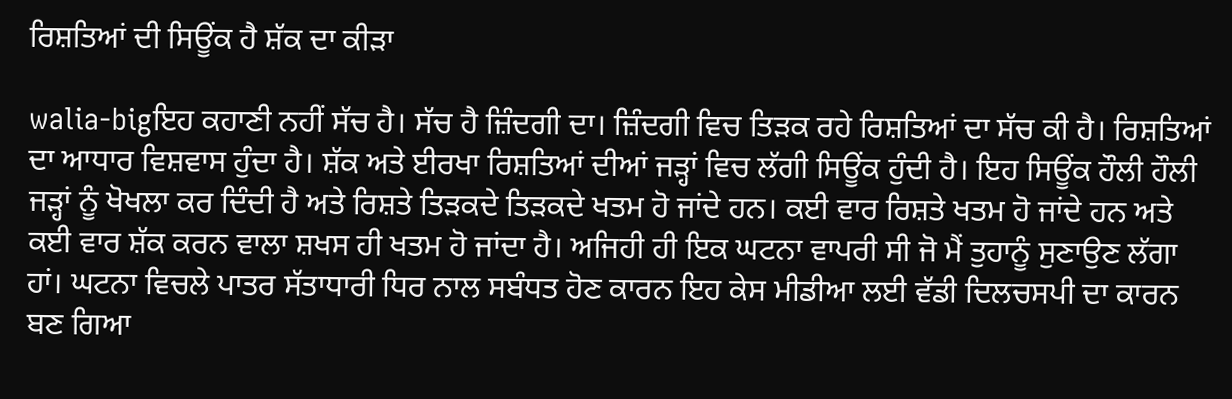ਰਿਸ਼ਤਿਆਂ ਦੀ ਸਿਊਂਕ ਹੈ ਸ਼ੱਕ ਦਾ ਕੀੜਾ

walia-bigਇਹ ਕਹਾਣੀ ਨਹੀਂ ਸੱਚ ਹੈ। ਸੱਚ ਹੈ ਜ਼ਿੰਦਗੀ ਦਾ। ਜ਼ਿੰਦਗੀ ਵਿਚ ਤਿੜਕ ਰਹੇ ਰਿਸ਼ਤਿਆਂ ਦਾ ਸੱਚ ਕੀ ਹੈ। ਰਿਸ਼ਤਿਆਂ ਦਾ ਆਧਾਰ ਵਿਸ਼ਵਾਸ ਹੁੰਦਾ ਹੈ। ਸ਼ੱਕ ਅਤੇ ਈਰਖਾ ਰਿਸ਼ਤਿਆਂ ਦੀਆਂ ਜੜ੍ਹਾਂ ਵਿਚ ਲੱਗੀ ਸਿਊਂਕ ਹੁੰਦੀ ਹੈ। ਇਹ ਸਿਊਂਕ ਹੌਲੀ ਹੌਲੀ ਜੜ੍ਹਾਂ ਨੂੰ ਖੋਖਲਾ ਕਰ ਦਿੰਦੀ ਹੈ ਅਤੇ ਰਿਸ਼ਤੇ ਤਿੜਕਦੇ ਤਿੜਕਦੇ ਖਤਮ ਹੋ ਜਾਂਦੇ ਹਨ। ਕਈ ਵਾਰ ਰਿਸ਼ਤੇ ਖਤਮ ਹੋ ਜਾਂਦੇ ਹਨ ਅਤੇ ਕਈ ਵਾਰ ਸ਼ੱਕ ਕਰਨ ਵਾਲਾ ਸ਼ਖਸ ਹੀ ਖਤਮ ਹੋ ਜਾਂਦਾ ਹੈ। ਅਜਿਹੀ ਹੀ ਇਕ ਘਟਨਾ ਵਾਪਰੀ ਸੀ ਜੋ ਮੈਂ ਤੁਹਾਨੂੰ ਸੁਣਾਉਣ ਲੱਗਾ ਹਾਂ। ਘਟਨਾ ਵਿਚਲੇ ਪਾਤਰ ਸੱਤਾਧਾਰੀ ਧਿਰ ਨਾਲ ਸਬੰਧਤ ਹੋਣ ਕਾਰਨ ਇਹ ਕੇਸ ਮੀਡੀਆ ਲਈ ਵੱਡੀ ਦਿਲਚਸਪੀ ਦਾ ਕਾਰਨ ਬਣ ਗਿਆ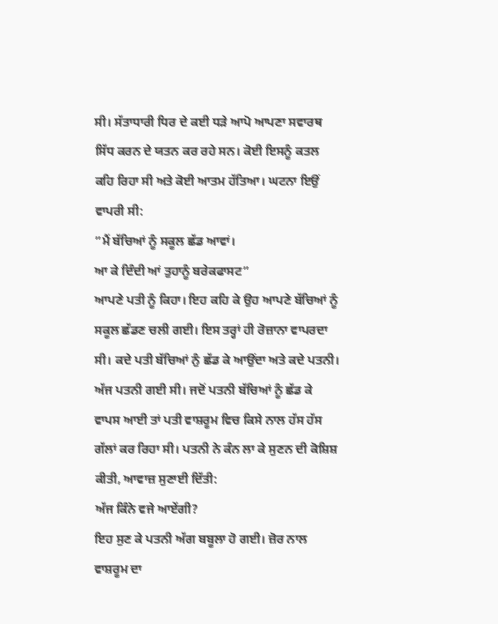ਸੀ। ਸੱਤਾਧਾਰੀ ਧਿਰ ਦੇ ਕਈ ਧੜੇ ਆਪੋ ਆਪਣਾ ਸਵਾਰਥ ਸਿੱਧ ਕਰਨ ਦੇ ਯਤਨ ਕਰ ਰਹੇ ਸਨ। ਕੋਈ ਇਸਨੂੰ ਕਤਲ ਕਹਿ ਰਿਹਾ ਸੀ ਅਤੇ ਕੋਈ ਆਤਮ ਹੱਤਿਆ। ਘਟਨਾ ਇਉਂ ਵਾਪਰੀ ਸੀ:
”ਮੈਂ ਬੱਚਿਆਂ ਨੂੰ ਸਕੂਲ ਛੱਡ ਆਵਾਂ।
ਆ ਕੇ ਦਿੰਦੀ ਆਂ ਤੁਹਾਨੂੰ ਬਰੇਕਫਾਸਟ”
ਆਪਣੇ ਪਤੀ ਨੂੰ ਕਿਹਾ। ਇਹ ਕਹਿ ਕੇ ਉਹ ਆਪਣੇ ਬੱਚਿਆਂ ਨੂੰ ਸਕੂਲ ਛੱਡਣ ਚਲੀ ਗਈ। ਇਸ ਤਰ੍ਹਾਂ ਹੀ ਰੋਜ਼ਾਨਾ ਵਾਪਰਦਾ ਸੀ। ਕਦੇ ਪਤੀ ਬੱਚਿਆਂ ਨੁੰ ਛੱਡ ਕੇ ਆਉਂਦਾ ਅਤੇ ਕਦੇ ਪਤਨੀ। ਅੱਜ ਪਤਨੀ ਗਈ ਸੀ। ਜਦੋਂ ਪਤਨੀ ਬੱਚਿਆਂ ਨੂੰ ਛੱਡ ਕੇ ਵਾਪਸ ਆਈ ਤਾਂ ਪਤੀ ਵਾਸ਼ਰੂਮ ਵਿਚ ਕਿਸੇ ਨਾਲ ਹੱਸ ਹੱਸ ਗੱਲਾਂ ਕਰ ਰਿਹਾ ਸੀ। ਪਤਨੀ ਨੇ ਕੰਨ ਲਾ ਕੇ ਸੁਣਨ ਦੀ ਕੋਸ਼ਿਸ਼ ਕੀਤੀ, ਆਵਾਜ਼ ਸੁਣਾਈ ਦਿੱਤੀ:
ਅੱਜ ਕਿੰਨੇ ਵਜੇ ਆਏਂਗੀ?
ਇਹ ਸੁਣ ਕੇ ਪਤਨੀ ਅੱਗ ਬਬੂਲਾ ਹੋ ਗਈ। ਜ਼ੋਰ ਨਾਲ ਵਾਸ਼ਰੂਮ ਦਾ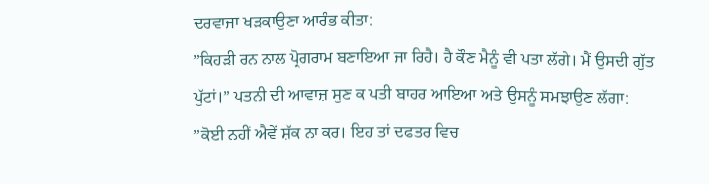ਦਰਵਾਜਾ ਖੜਕਾਉਣਾ ਆਰੰਭ ਕੀਤਾ:
”ਕਿਹੜੀ ਰਨ ਨਾਲ ਪ੍ਰੋਗਰਾਮ ਬਣਾਇਆ ਜਾ ਰਿਹੈ। ਹੈ ਕੌਣ ਮੈਨੂੰ ਵੀ ਪਤਾ ਲੱਗੇ। ਮੈਂ ਉਸਦੀ ਗੁੱਤ ਪੁੱਟਾਂ।” ਪਤਨੀ ਦੀ ਆਵਾਜ਼ ਸੁਣ ਕ ਪਤੀ ਬਾਹਰ ਆਇਆ ਅਤੇ ਉਸਨੂੰ ਸਮਝਾਉਣ ਲੱਗਾ:
”ਕੋਈ ਨਹੀਂ ਐਵੇਂ ਸ਼ੱਕ ਨਾ ਕਰ। ਇਹ ਤਾਂ ਦਫਤਰ ਵਿਚ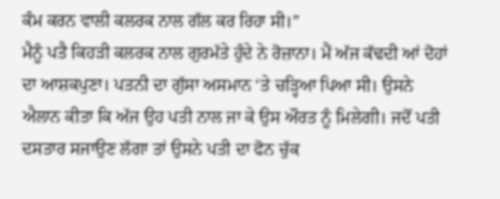ਕੰਮ ਕਰਨ ਵਾਲੀ ਕਲਰਕ ਨਾਲ ਗੱਲ ਕਰ ਰਿਹਾ ਸੀ।”
ਮੈਨੂੰ ਪਤੈ ਕਿਹੜੀ ਕਲਰਕ ਨਾਲ ਗੁਰਮੱਤੇ ਹੁੰਦੇ ਨੇ ਰੋਜ਼ਾਨਾ। ਮੈਂ ਅੱਜ ਕੱਢਦੀ ਆਂ ਦੋਹਾਂ ਦਾ ਆਸ਼ਕਪੁਣਾ। ਪਤਨੀ ਦਾ ਗੁੱਸਾ ਅਸਮਾਨ ‘ਤੇ ਚੜ੍ਹਿਆ ਪਿਆ ਸੀ। ਉਸਨੇ ਐਲਾਨ ਕੀਤਾ ਕਿ ਅੱਜ ਉਹ ਪਤੀ ਨਾਲ ਜਾ ਕੇ ਉਸ ਔਰਤ ਨੂੰ ਮਿਲੇਗੀ। ਜਦੋਂ ਪਤੀ ਦਸਤਾਰ ਸਜਾਉਣ ਲੱਗਾ ਤਾਂ ਉਸਨੇ ਪਤੀ ਦਾ ਫੋਨ ਚੁੱਕ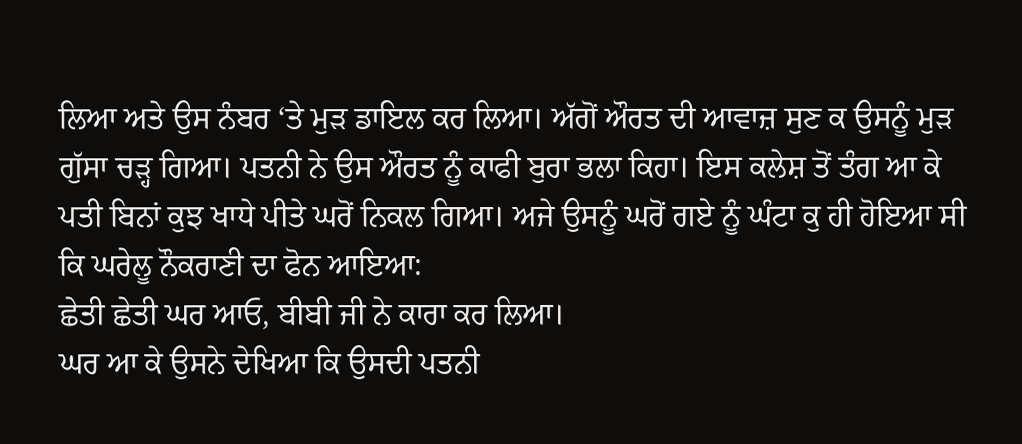ਲਿਆ ਅਤੇ ਉਸ ਨੰਬਰ ‘ਤੇ ਮੁੜ ਡਾਇਲ ਕਰ ਲਿਆ। ਅੱਗੋਂ ਔਰਤ ਦੀ ਆਵਾਜ਼ ਸੁਣ ਕ ਉਸਨੂੰ ਮੁੜ ਗੁੱਸਾ ਚੜ੍ਹ ਗਿਆ। ਪਤਨੀ ਨੇ ਉਸ ਔਰਤ ਨੂੰ ਕਾਫੀ ਬੁਰਾ ਭਲਾ ਕਿਹਾ। ਇਸ ਕਲੇਸ਼ ਤੋਂ ਤੰਗ ਆ ਕੇ ਪਤੀ ਬਿਨਾਂ ਕੁਝ ਖਾਧੇ ਪੀਤੇ ਘਰੋਂ ਨਿਕਲ ਗਿਆ। ਅਜੇ ਉਸਨੂੰ ਘਰੋਂ ਗਏ ਨੂੰ ਘੰਟਾ ਕੁ ਹੀ ਹੋਇਆ ਸੀ ਕਿ ਘਰੇਲੂ ਨੌਕਰਾਣੀ ਦਾ ਫੋਨ ਆਇਆ:
ਛੇਤੀ ਛੇਤੀ ਘਰ ਆਓ, ਬੀਬੀ ਜੀ ਨੇ ਕਾਰਾ ਕਰ ਲਿਆ।
ਘਰ ਆ ਕੇ ਉਸਨੇ ਦੇਖਿਆ ਕਿ ਉਸਦੀ ਪਤਨੀ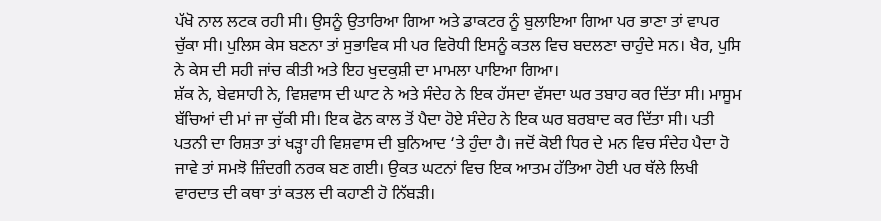ਪੱਖੋ ਨਾਲ ਲਟਕ ਰਹੀ ਸੀ। ਉਸਨੂੰ ਉਤਾਰਿਆ ਗਿਆ ਅਤੇ ਡਾਕਟਰ ਨੂੰ ਬੁਲਾਇਆ ਗਿਆ ਪਰ ਭਾਣਾ ਤਾਂ ਵਾਪਰ ਚੁੱਕਾ ਸੀ। ਪੁਲਿਸ ਕੇਸ ਬਣਨਾ ਤਾਂ ਸੁਭਾਵਿਕ ਸੀ ਪਰ ਵਿਰੋਧੀ ਇਸਨੂੰ ਕਤਲ ਵਿਚ ਬਦਲਣਾ ਚਾਹੁੰਦੇ ਸਨ। ਖੈਰ, ਪੁਸਿ ਨੇ ਕੇਸ ਦੀ ਸਹੀ ਜਾਂਚ ਕੀਤੀ ਅਤੇ ਇਹ ਖੁਦਕੁਸ਼ੀ ਦਾ ਮਾਮਲਾ ਪਾਇਆ ਗਿਆ।
ਸ਼ੱਕ ਨੇ, ਬੇਵਸਾਹੀ ਨੇ, ਵਿਸ਼ਵਾਸ ਦੀ ਘਾਟ ਨੇ ਅਤੇ ਸੰਦੇਹ ਨੇ ਇਕ ਹੱਸਦਾ ਵੱਸਦਾ ਘਰ ਤਬਾਹ ਕਰ ਦਿੱਤਾ ਸੀ। ਮਾਸੂਮ ਬੱਚਿਆਂ ਦੀ ਮਾਂ ਜਾ ਚੁੱਕੀ ਸੀ। ਇਕ ਫੋਨ ਕਾਲ ਤੋਂ ਪੈਦਾ ਹੋਏ ਸੰਦੇਹ ਨੇ ਇਕ ਘਰ ਬਰਬਾਦ ਕਰ ਦਿੱਤਾ ਸੀ। ਪਤੀ ਪਤਨੀ ਦਾ ਰਿਸ਼ਤਾ ਤਾਂ ਖੜ੍ਹਾ ਹੀ ਵਿਸ਼ਵਾਸ ਦੀ ਬੁਨਿਆਦ ‘ਤੇ ਹੁੰਦਾ ਹੈ। ਜਦੋਂ ਕੋਈ ਧਿਰ ਦੇ ਮਨ ਵਿਚ ਸੰਦੇਹ ਪੈਦਾ ਹੋ ਜਾਵੇ ਤਾਂ ਸਮਝੋ ਜ਼ਿੰਦਗੀ ਨਰਕ ਬਣ ਗਈ। ਉਕਤ ਘਟਨਾਂ ਵਿਚ ਇਕ ਆਤਮ ਹੱਤਿਆ ਹੋਈ ਪਰ ਥੱਲੇ ਲਿਖੀ ਵਾਰਦਾਤ ਦੀ ਕਥਾ ਤਾਂ ਕਤਲ ਦੀ ਕਹਾਣੀ ਹੋ ਨਿੱਬੜੀ।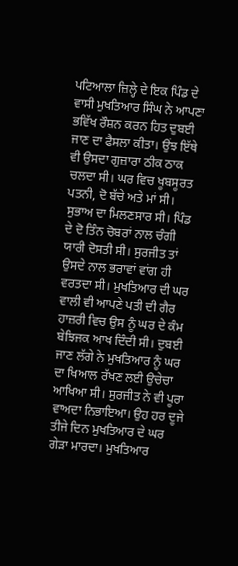ਪਟਿਆਲਾ ਜ਼ਿਲ੍ਹੇ ਦੇ ਇਕ ਪਿੰਡ ਦੇ ਵਾਸੀ ਮੁਖਤਿਆਰ ਸਿੰਘ ਨੇ ਆਪਣਾ ਭਵਿੱਖ ਰੌਸ਼ਨ ਕਰਨ ਹਿਤ ਦੁਬਈ ਜਾਣ ਦਾ ਫੈਸਲਾ ਕੀਤਾ। ਉਂਝ ਇੱਥੇ ਵੀ ਉਸਦਾ ਗੁਜ਼ਾਰਾ ਠੀਕ ਠਾਕ ਚਲਦਾ ਸੀ। ਘਰ ਵਿਚ ਖੂਬਸੂਰਤ ਪਤਨੀ, ਦੋ ਬੱਚੇ ਅਤੇ ਮਾਂ ਸੀ। ਸੁਭਾਅ ਦਾ ਮਿਲਣਸਾਰ ਸੀ। ਪਿੰਡ ਦੇ ਦੋ ਤਿੰਨ ਚੋਬਰਾਂ ਨਾਲ ਚੰਗੀ ਯਾਰੀ ਦੋਸਤੀ ਸੀ। ਸੁਰਜੀਤ ਤਾਂ ਉਸਦੇ ਨਾਲ ਭਰਾਵਾਂ ਵਾਂਗ ਹੀ ਵਰਤਦਾ ਸੀ। ਮੁਖਤਿਆਰ ਦੀ ਘਰ ਵਾਲੀ ਵੀ ਆਪਣੇ ਪਤੀ ਦੀ ਗੈਰ ਹਾਜ਼ਰੀ ਵਿਚ ਉਸ ਨੂੰ ਘਰ ਦੇ ਕੰਮ ਬੇਝਿਜਕ ਆਖ ਦਿੰਦੀ ਸੀ। ਦੁਬਈ ਜਾਣ ਲੱਗੇ ਨੇ ਮੁਖਤਿਆਰ ਨੂੰ ਘਰ ਦਾ ਖਿਆਲ ਰੱਖਣ ਲਈ ਉਚੇਚਾ ਆਖਿਆ ਸੀ। ਸੁਰਜੀਤ ਨੇ ਵੀ ਪੂਰਾ ਵਾਅਦਾ ਨਿਭਾਇਆ। ਉਹ ਹਰ ਦੂਜੇ ਤੀਜੇ ਦਿਨ ਮੁਖਤਿਆਰ ਦੇ ਘਰ ਗੇੜਾ ਮਾਰਦਾ। ਮੁਖਤਿਆਰ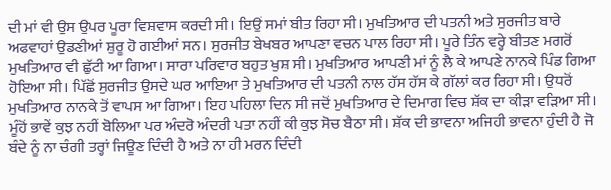ਦੀ ਮਾਂ ਵੀ ਉਸ ਉਪਰ ਪੂਰਾ ਵਿਸ਼ਵਾਸ ਕਰਦੀ ਸੀ। ਇਉਂ ਸਮਾਂ ਬੀਤ ਰਿਹਾ ਸੀ। ਮੁਖਤਿਆਰ ਦੀ ਪਤਨੀ ਅਤੇ ਸੁਰਜੀਤ ਬਾਰੇ ਅਫਵਾਹਾਂ ਉਡਣੀਆਂ ਸ਼ੁਰੂ ਹੋ ਗਈਆਂ ਸਨ। ਸੁਰਜੀਤ ਬੇਖਬਰ ਆਪਣਾ ਵਚਨ ਪਾਲ ਰਿਹਾ ਸੀ। ਪੂਰੇ ਤਿੰਨ ਵਰ੍ਹੇ ਬੀਤਣ ਮਗਰੋਂ ਮੁਖਤਿਆਰ ਵੀ ਛੁੱਟੀ ਆ ਗਿਆ। ਸਾਰਾ ਪਰਿਵਾਰ ਬਹੁਤ ਖੁਸ਼ ਸੀ। ਮੁਖਤਿਆਰ ਆਪਣੀ ਮਾਂ ਨੂੰ ਲੈ ਕੇ ਆਪਣੇ ਨਾਨਕੇ ਪਿੰਡ ਗਿਆ ਹੋਇਆ ਸੀ। ਪਿੱਛੋਂ ਸੁਰਜੀਤ ਉਸਦੇ ਘਰ ਆਇਆ ਤੇ ਮੁਖਤਿਆਰ ਦੀ ਪਤਨੀ ਨਾਲ ਹੱਸ ਹੱਸ ਕੇ ਗੱਲਾਂ ਕਰ ਰਿਹਾ ਸੀ। ਉਧਰੋਂ ਮੁਖਤਿਆਰ ਨਾਨਕੇ ਤੋਂ ਵਾਪਸ ਆ ਗਿਆ। ਇਹ ਪਹਿਲਾ ਦਿਨ ਸੀ ਜਦੋਂ ਮੁਖਤਿਆਰ ਦੇ ਦਿਮਾਗ ਵਿਚ ਸ਼ੱਕ ਦਾ ਕੀੜਾ ਵੜਿਆ ਸੀ। ਮੂੰਹੋਂ ਭਾਵੇਂ ਕੁਝ ਨਹੀਂ ਬੋਲਿਆ ਪਰ ਅੰਦਰੋ ਅੰਦਰੀ ਪਤਾ ਨਹੀਂ ਕੀ ਕੁਝ ਸੋਚ ਬੈਠਾ ਸੀ। ਸ਼ੱਕ ਦੀ ਭਾਵਨਾ ਅਜਿਹੀ ਭਾਵਨਾ ਹੁੰਦੀ ਹੈ ਜੋ ਬੰਦੇ ਨੂੰ ਨਾ ਚੰਗੀ ਤਰ੍ਹਾਂ ਜਿਊਣ ਦਿੰਦੀ ਹੈ ਅਤੇ ਨਾ ਹੀ ਮਰਨ ਦਿੰਦੀ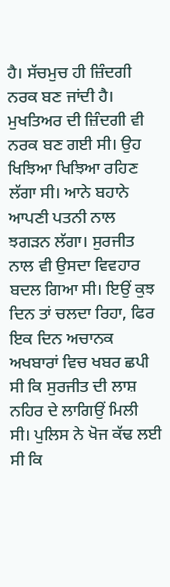ਹੈ। ਸੱਚਮੁਚ ਹੀ ਜ਼ਿੰਦਗੀ ਨਰਕ ਬਣ ਜਾਂਦੀ ਹੈ। ਮੁਖਤਿਅਰ ਦੀ ਜ਼ਿੰਦਗੀ ਵੀ ਨਰਕ ਬਣ ਗਈ ਸੀ। ਉਹ ਖਿਝਿਆ ਖਿਝਿਆ ਰਹਿਣ ਲੱਗਾ ਸੀ। ਆਨੇ ਬਹਾਨੇ ਆਪਣੀ ਪਤਨੀ ਨਾਲ ਝਗੜਨ ਲੱਗਾ। ਸੁਰਜੀਤ ਨਾਲ ਵੀ ਉਸਦਾ ਵਿਵਹਾਰ ਬਦਲ ਗਿਆ ਸੀ। ਇਉਂ ਕੁਝ ਦਿਨ ਤਾਂ ਚਲਦਾ ਰਿਹਾ, ਫਿਰ ਇਕ ਦਿਨ ਅਚਾਨਕ ਅਖਬਾਰਾਂ ਵਿਚ ਖਬਰ ਛਪੀ ਸੀ ਕਿ ਸੁਰਜੀਤ ਦੀ ਲਾਸ਼ ਨਹਿਰ ਦੇ ਲਾਗਿਉਂ ਮਿਲੀ ਸੀ। ਪੁਲਿਸ ਨੇ ਖੋਜ ਕੱਢ ਲਈ ਸੀ ਕਿ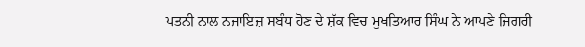ਪਤਨੀ ਨਾਲ ਨਜਾਇਜ਼ ਸਬੰਧ ਹੋਣ ਦੇ ਸ਼ੱਕ ਵਿਚ ਮੁਖਤਿਆਰ ਸਿੰਘ ਨੇ ਆਪਣੇ ਜਿਗਰੀ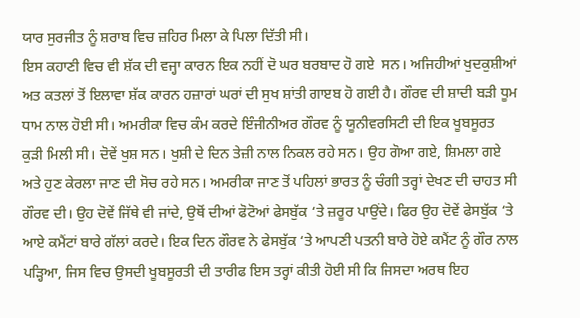ਯਾਰ ਸੁਰਜੀਤ ਨੂੰ ਸ਼ਰਾਬ ਵਿਚ ਜ਼ਹਿਰ ਮਿਲਾ ਕੇ ਪਿਲਾ ਦਿੱਤੀ ਸੀ।
ਇਸ ਕਹਾਣੀ ਵਿਚ ਵੀ ਸ਼ੱਕ ਦੀ ਵਜ੍ਹਾ ਕਾਰਨ ਇਕ ਨਹੀਂ ਦੋ ਘਰ ਬਰਬਾਦ ਹੋ ਗਏ  ਸਨ। ਅਜਿਹੀਆਂ ਖੁਦਕੁਸ਼ੀਆਂ ਅਤ ਕਤਲਾਂ ਤੋਂ ਇਲਾਵਾ ਸ਼ੱਕ ਕਾਰਨ ਹਜ਼ਾਰਾਂ ਘਰਾਂ ਦੀ ਸੁਖ ਸ਼ਾਂਤੀ ਗਾੲਬ ਹੋ ਗਈ ਹੈ। ਗੌਰਵ ਦੀ ਸ਼ਾਦੀ ਬੜੀ ਧੂਮ ਧਾਮ ਨਾਲ ਹੋਈ ਸੀ। ਅਮਰੀਕਾ ਵਿਚ ਕੰਮ ਕਰਦੇ ਇੰਜੀਨੀਅਰ ਗੌਰਵ ਨੂੰ ਯੂਨੀਵਰਸਿਟੀ ਦੀ ਇਕ ਖੂਬਸੂਰਤ ਕੁੜੀ ਮਿਲੀ ਸੀ। ਦੋਵੇਂ ਖੁਸ਼ ਸਨ। ਖੁਸ਼ੀ ਦੇ ਦਿਨ ਤੇਜ਼ੀ ਨਾਲ ਨਿਕਲ ਰਹੇ ਸਨ। ਉਹ ਗੋਆ ਗਏ, ਸ਼ਿਮਲਾ ਗਏ ਅਤੇ ਹੁਣ ਕੇਰਲਾ ਜਾਣ ਦੀ ਸੋਚ ਰਹੇ ਸਨ। ਅਮਰੀਕਾ ਜਾਣ ਤੋਂ ਪਹਿਲਾਂ ਭਾਰਤ ਨੂੰ ਚੰਗੀ ਤਰ੍ਹਾਂ ਦੇਖਣ ਦੀ ਚਾਹਤ ਸੀ ਗੌਰਵ ਦੀ। ਉਹ ਦੋਵੇਂ ਜਿੱਥੇ ਵੀ ਜਾਂਦੇ, ਉਥੋਂ ਦੀਆਂ ਫੋਟੋਆਂ ਫੇਸਬੁੱਕ ‘ਤੇ ਜ਼ਰੂਰ ਪਾਉਂਦੇ। ਫਿਰ ਉਹ ਦੋਵੇਂ ਫੇਸਬੁੱਕ ‘ਤੇ ਆਏ ਕਮੈਂਟਾਂ ਬਾਰੇ ਗੱਲਾਂ ਕਰਦੇ। ਇਕ ਦਿਨ ਗੌਰਵ ਨੇ ਫੇਸਬੁੱਕ ‘ਤੇ ਆਪਣੀ ਪਤਨੀ ਬਾਰੇ ਹੋਏ ਕਮੈਂਟ ਨੂੰ ਗੌਰ ਨਾਲ ਪੜ੍ਹਿਆ, ਜਿਸ ਵਿਚ ਉਸਦੀ ਖੂਬਸੂਰਤੀ ਦੀ ਤਾਰੀਫ ਇਸ ਤਰ੍ਹਾਂ ਕੀਤੀ ਹੋਈ ਸੀ ਕਿ ਜਿਸਦਾ ਅਰਥ ਇਹ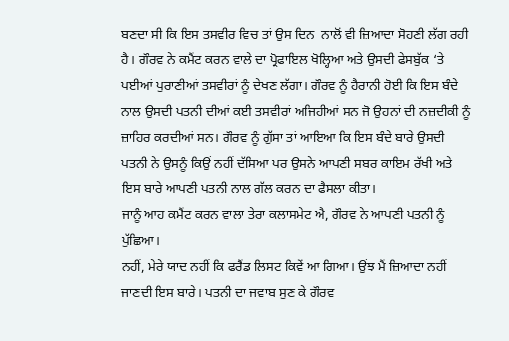ਬਣਦਾ ਸੀ ਕਿ ਇਸ ਤਸਵੀਰ ਵਿਚ ਤਾਂ ਉਸ ਦਿਨ  ਨਾਲੋਂ ਵੀ ਜ਼ਿਆਦਾ ਸੋਹਣੀ ਲੱਗ ਰਹੀ ਹੈ। ਗੌਰਵ ਨੇ ਕਮੈਂਟ ਕਰਨ ਵਾਲੇ ਦਾ ਪ੍ਰੋਫਾਇਲ ਖੋਲ੍ਹਿਆ ਅਤੇ ਉਸਦੀ ਫੇਸਬੁੱਕ ‘ਤੇ ਪਈਆਂ ਪੁਰਾਣੀਆਂ ਤਸਵੀਰਾਂ ਨੂੰ ਦੇਖਣ ਲੱਗਾ। ਗੌਰਵ ਨੂੰ ਹੈਰਾਨੀ ਹੋਈ ਕਿ ਇਸ ਬੰਦੇ ਨਾਲ ਉਸਦੀ ਪਤਨੀ ਦੀਆਂ ਕਈ ਤਸਵੀਰਾਂ ਅਜਿਹੀਆਂ ਸਨ ਜੋ ਉਹਨਾਂ ਦੀ ਨਜ਼ਦੀਕੀ ਨੂੰ ਜ਼ਾਹਿਰ ਕਰਦੀਆਂ ਸਨ। ਗੌਰਵ ਨੂੰ ਗੁੱਸਾ ਤਾਂ ਆਇਆ ਕਿ ਇਸ ਬੰਦੇ ਬਾਰੇ ਉਸਦੀ ਪਤਨੀ ਨੇ ਉਸਨੂੰ ਕਿਉਂ ਨਹੀਂ ਦੱਸਿਆ ਪਰ ਉਸਨੇ ਆਪਣੀ ਸਬਰ ਕਾਇਮ ਰੱਖੀ ਅਤੇ ਇਸ ਬਾਰੇ ਆਪਣੀ ਪਤਨੀ ਨਾਲ ਗੱਲ ਕਰਨ ਦਾ ਫੈਸਲਾ ਕੀਤਾ।
ਜਾਨੂੰ ਆਹ ਕਮੈਂਟ ਕਰਨ ਵਾਲਾ ਤੇਰਾ ਕਲਾਸਮੇਟ ਐ, ਗੌਰਵ ਨੇ ਆਪਣੀ ਪਤਨੀ ਨੂੰ ਪੁੱਛਿਆ।
ਨਹੀਂ, ਮੇਰੇ ਯਾਦ ਨਹੀਂ ਕਿ ਫਰੈਂਡ ਲਿਸਟ ਕਿਵੇਂ ਆ ਗਿਆ। ਉਂਝ ਮੈਂ ਜ਼ਿਆਦਾ ਨਹੀਂ ਜਾਣਦੀ ਇਸ ਬਾਰੇ। ਪਤਨੀ ਦਾ ਜਵਾਬ ਸੁਣ ਕੇ ਗੌਰਵ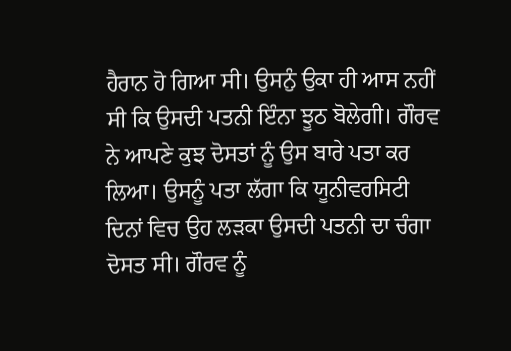ਹੈਰਾਨ ਹੋ ਗਿਆ ਸੀ। ਉਸਨੁੰ ਉਕਾ ਹੀ ਆਸ ਨਹੀਂ ਸੀ ਕਿ ਉਸਦੀ ਪਤਨੀ ਇੰਨਾ ਝੂਠ ਬੋਲੇਗੀ। ਗੌਰਵ ਨੇ ਆਪਣੇ ਕੁਝ ਦੋਸਤਾਂ ਨੂੰ ਉਸ ਬਾਰੇ ਪਤਾ ਕਰ ਲਿਆ। ਉਸਨੂੰ ਪਤਾ ਲੱਗਾ ਕਿ ਯੂਨੀਵਰਸਿਟੀ ਦਿਨਾਂ ਵਿਚ ਉਹ ਲੜਕਾ ਉਸਦੀ ਪਤਨੀ ਦਾ ਚੰਗਾ ਦੋਸਤ ਸੀ। ਗੌਰਵ ਨੂੰ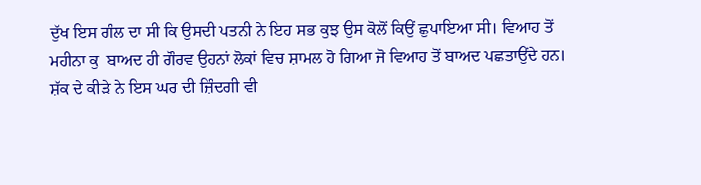ਦੁੱਖ ਇਸ ਗੰਲ ਦਾ ਸੀ ਕਿ ਉਸਦੀ ਪਤਨੀ ਨੇ ਇਹ ਸਭ ਕੁਝ ਉਸ ਕੋਲੋਂ ਕਿਉਂ ਛੁਪਾਇਆ ਸੀ। ਵਿਆਹ ਤੋਂ ਮਹੀਨਾ ਕੁ  ਬਾਅਦ ਹੀ ਗੌਰਵ ਉਹਨਾਂ ਲੋਕਾਂ ਵਿਚ ਸ਼ਾਮਲ ਹੋ ਗਿਆ ਜੋ ਵਿਆਹ ਤੋਂ ਬਾਅਦ ਪਛਤਾਉਂਦੇ ਹਨ। ਸ਼ੱਕ ਦੇ ਕੀੜੇ ਨੇ ਇਸ ਘਰ ਦੀ ਜ਼ਿੰਦਗੀ ਵੀ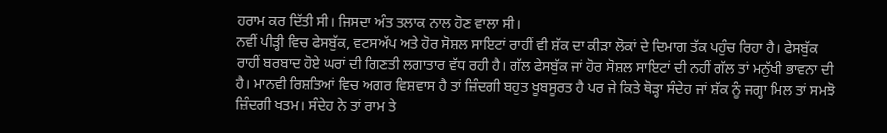ਹਰਾਮ ਕਰ ਦਿੱਤੀ ਸੀ। ਜਿਸਦਾ ਅੰਤ ਤਲਾਕ ਨਾਲ ਹੋਣ ਵਾਲਾ ਸੀ।
ਨਵੀਂ ਪੀੜ੍ਹੀ ਵਿਚ ਫੇਸਬੁੱਕ, ਵਟਸਅੱਪ ਅਤੇ ਹੋਰ ਸੋਸ਼ਲ ਸਾਇਟਾਂ ਰਾਹੀਂ ਵੀ ਸ਼ੱਕ ਦਾ ਕੀੜਾ ਲੋਕਾਂ ਦੇ ਦਿਮਾਗ ਤੱਕ ਪਹੁੰਚ ਰਿਹਾ ਹੈ। ਫੇਸਬੁੱਕ ਰਾਹੀਂ ਬਰਬਾਦ ਹੋਏ ਘਰਾਂ ਦੀ ਗਿਣਤੀ ਲਗਾਤਾਰ ਵੱਧ ਰਹੀ ਹੈ। ਗੱਲ ਫੇਸਬੁੱਕ ਜਾਂ ਹੋਰ ਸੋਸ਼ਲ ਸਾਇਟਾਂ ਦੀ ਨਹੀਂ ਗੱਲ ਤਾਂ ਮਨੁੱਖੀ ਭਾਵਨਾ ਦੀ ਹੈ। ਮਾਨਵੀ ਰਿਸ਼ਤਿਆਂ ਵਿਚ ਅਗਰ ਵਿਸ਼ਵਾਸ ਹੈ ਤਾਂ ਜ਼ਿੰਦਗੀ ਬਹੁਤ ਖੂਬਸੂਰਤ ਹੈ ਪਰ ਜੇ ਕਿਤੇ ਥੋੜ੍ਹਾ ਸੰਦੇਹ ਜਾਂ ਸ਼ੱਕ ਨੂੰ ਜਗ੍ਹਾ ਮਿਲ ਤਾਂ ਸਮਝੋ ਜ਼ਿੰਦਗੀ ਖਤਮ। ਸੰਦੇਹ ਨੇ ਤਾਂ ਰਾਮ ਤੇ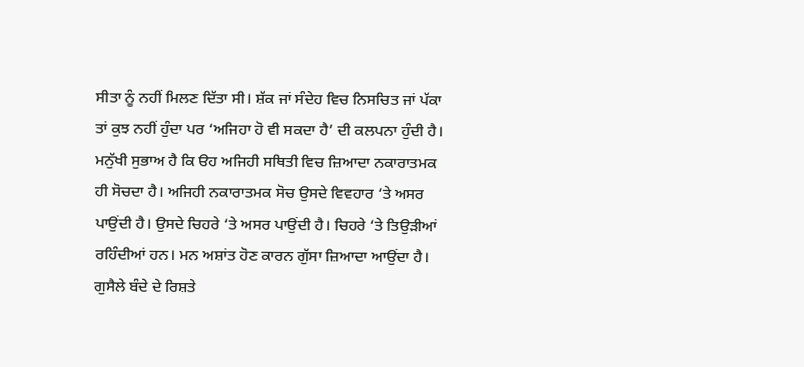ਸੀਤਾ ਨੂੰ ਨਹੀਂ ਮਿਲਣ ਦਿੱਤਾ ਸੀ। ਸ਼ੱਕ ਜਾਂ ਸੰਦੇਹ ਵਿਚ ਨਿਸਚਿਤ ਜਾਂ ਪੱਕਾ ਤਾਂ ਕੁਝ ਨਹੀਂ ਹੁੰਦਾ ਪਰ ‘ਅਜਿਹਾ ਹੋ ਵੀ ਸਕਦਾ ਹੈ’ ਦੀ ਕਲਪਨਾ ਹੁੰਦੀ ਹੈ। ਮਨੁੱਖੀ ਸੁਭਾਅ ਹੈ ਕਿ ੳਹ ਅਜਿਹੀ ਸਥਿਤੀ ਵਿਚ ਜ਼ਿਆਦਾ ਨਕਾਰਾਤਮਕ ਹੀ ਸੋਚਦਾ ਹੈ। ਅਜਿਹੀ ਨਕਾਰਾਤਮਕ ਸੋਚ ਉਸਦੇ ਵਿਵਹਾਰ ‘ਤੇ ਅਸਰ ਪਾਉਂਦੀ ਹੈ। ਉਸਦੇ ਚਿਹਰੇ ‘ਤੇ ਅਸਰ ਪਾਉਂਦੀ ਹੈ। ਚਿਹਰੇ ‘ਤੇ ਤਿਉੜੀਆਂ ਰਹਿੰਦੀਆਂ ਹਨ। ਮਨ ਅਸ਼ਾਂਤ ਹੋਣ ਕਾਰਨ ਗੁੱਸਾ ਜ਼ਿਆਦਾ ਆਉਂਦਾ ਹੈ। ਗੁਸੈਲੇ ਬੰਦੇ ਦੇ ਰਿਸ਼ਤੇ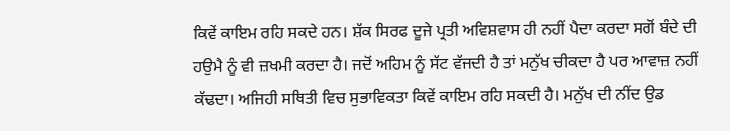ਕਿਵੇਂ ਕਾਇਮ ਰਹਿ ਸਕਦੇ ਹਨ। ਸ਼ੱਕ ਸਿਰਫ ਦੂਜੇ ਪ੍ਰਤੀ ਅਵਿਸ਼ਵਾਸ ਹੀ ਨਹੀਂ ਪੈਦਾ ਕਰਦਾ ਸਗੋਂ ਬੰਦੇ ਦੀ ਹਉਮੈ ਨੂੰ ਵੀ ਜ਼ਖਮੀ ਕਰਦਾ ਹੈ। ਜਦੋਂ ਅਹਿਮ ਨੂੰ ਸੱਟ ਵੱਜਦੀ ਹੈ ਤਾਂ ਮਨੁੱਖ ਚੀਕਦਾ ਹੈ ਪਰ ਆਵਾਜ਼ ਨਹੀਂ ਕੱਢਦਾ। ਅਜਿਹੀ ਸਥਿਤੀ ਵਿਚ ਸੁਭਾਵਿਕਤਾ ਕਿਵੇਂ ਕਾਇਮ ਰਹਿ ਸਕਦੀ ਹੈ। ਮਨੁੱਖ ਦੀ ਨੀਂਦ ਉਡ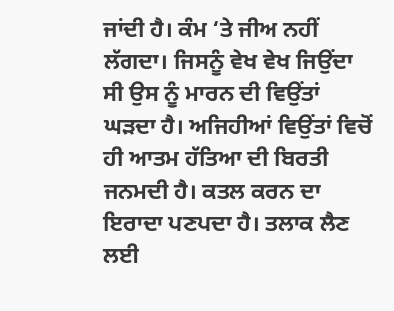ਜਾਂਦੀ ਹੈ। ਕੰਮ ‘ਤੇ ਜੀਅ ਨਹੀਂ ਲੱਗਦਾ। ਜਿਸਨੂੰ ਵੇਖ ਵੇਖ ਜਿਉਂਦਾ ਸੀ ਉਸ ਨੂੰ ਮਾਰਨ ਦੀ ਵਿਉਂਤਾਂ ਘੜਦਾ ਹੈ। ਅਜਿਹੀਆਂ ਵਿਉਂਤਾਂ ਵਿਚੋਂ ਹੀ ਆਤਮ ਹੱਤਿਆ ਦੀ ਬਿਰਤੀ ਜਨਮਦੀ ਹੈ। ਕਤਲ ਕਰਨ ਦਾ ਇਰਾਦਾ ਪਣਪਦਾ ਹੈ। ਤਲਾਕ ਲੈਣ ਲਈ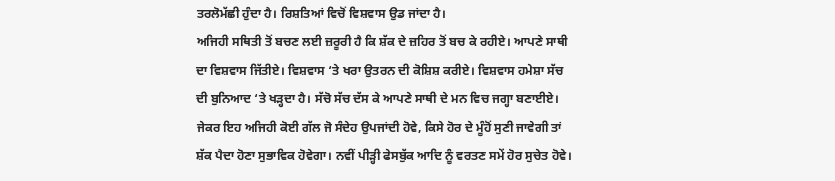ਤਰਲੋਮੱਛੀ ਹੁੰਦਾ ਹੈ। ਰਿਸ਼ਤਿਆਂ ਵਿਚੋਂ ਵਿਸ਼ਵਾਸ ਉਡ ਜਾਂਦਾ ਹੈ।
ਅਜਿਹੀ ਸਥਿਤੀ ਤੋਂ ਬਚਣ ਲਈ ਜ਼ਰੂਰੀ ਹੈ ਕਿ ਸ਼ੱਕ ਦੇ ਜ਼ਹਿਰ ਤੋਂ ਬਚ ਕੇ ਰਹੀਏ। ਆਪਣੇ ਸਾਥੀ ਦਾ ਵਿਸ਼ਵਾਸ ਜਿੱਤੀਏ। ਵਿਸ਼ਵਾਸ ‘ਤੇ ਖਰਾ ਉਤਰਨ ਦੀ ਕੋਸ਼ਿਸ਼ ਕਰੀਏ। ਵਿਸ਼ਵਾਸ ਹਮੇਸ਼ਾ ਸੱਚ ਦੀ ਬੁਨਿਆਦ ‘ਤੇ ਖੜ੍ਹਦਾ ਹੈ। ਸੱਚੋ ਸੱਚ ਦੱਸ ਕੇ ਆਪਣੇ ਸਾਥੀ ਦੇ ਮਨ ਵਿਚ ਜਗ੍ਹਾ ਬਣਾਈਏ। ਜੇਕਰ ਇਹ ਅਜਿਹੀ ਕੋਈ ਗੱਲ ਜੋ ਸੰਦੇਹ ਉਪਜਾਂਦੀ ਹੋਵੇ, ਕਿਸੇ ਹੋਰ ਦੇ ਮੂੰਹੋਂ ਸੁਣੀ ਜਾਵੇਗੀ ਤਾਂ ਸ਼ੱਕ ਪੈਦਾ ਹੋਣਾ ਸੁਭਾਵਿਕ ਹੋਵੇਗਾ। ਨਵੀਂ ਪੀੜ੍ਹੀ ਫੇਸਬੁੱਕ ਆਦਿ ਨੂੰ ਵਰਤਣ ਸਮੇਂ ਹੋਰ ਸੁਚੇਤ ਹੋਵੇ।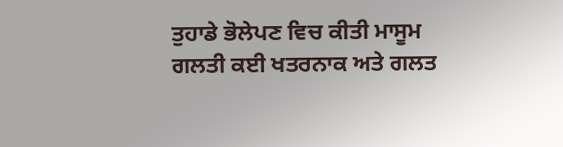ਤੁਹਾਡੇ ਭੋਲੇਪਣ ਵਿਚ ਕੀਤੀ ਮਾਸੂਮ ਗਲਤੀ ਕਈ ਖਤਰਨਾਕ ਅਤੇ ਗਲਤ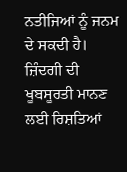ਨਤੀਜਿਆਂ ਨੂੰ ਜਨਮ ਦੇ ਸਕਦੀ ਹੈ। ਜ਼ਿੰਦਗੀ ਦੀ ਖੂਬਸੂਰਤੀ ਮਾਨਣ ਲਈ ਰਿਸ਼ਤਿਆਂ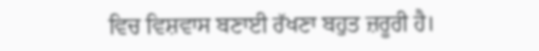ਵਿਚ ਵਿਸ਼ਵਾਸ ਬਣਾਈ ਰੱਖਣਾ ਬਹੁਤ ਜ਼ਰੂਰੀ ਹੈ।